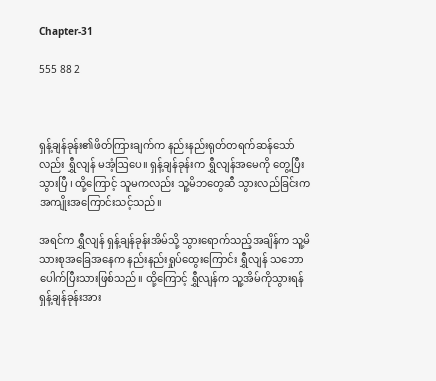Chapter-31

555 88 2



ရှန့်ချန်ခုန်း၏ဖိတ်ကြားချက်က နည်းနည်းရုတ်တရက်ဆန်သော်လည်း ရွှီလျန် မအံ့ဩပေ။ ရှန့်ချန်ခုန်းက ရွှီလျန်အမေကို တွေ့ပြီးသွားပြီ ၊ ထို့ကြောင့် သူမကလည်း သူ့မိဘတွေဆီ သွားလည်ခြင်းက အကျိုးအကြောင်းသင့်သည်။

အရင်က ရွှီလျန် ရှန့်ချန်ခုန်းအိမ်သို့ သွားရောက်သည့်အချိန်က သူ့မိသားစုအခြေအနေက နည်းနည်းရှုပ်ထွေးကြောင်း ရွှီလျန် သဘောပေါက်ပြီးသားဖြစ်သည်။ ထို့ကြောင့် ရွှီလျန်က သူ့အိမ်ကိုသွားရန် ရှန့်ချန်ခုန်းအား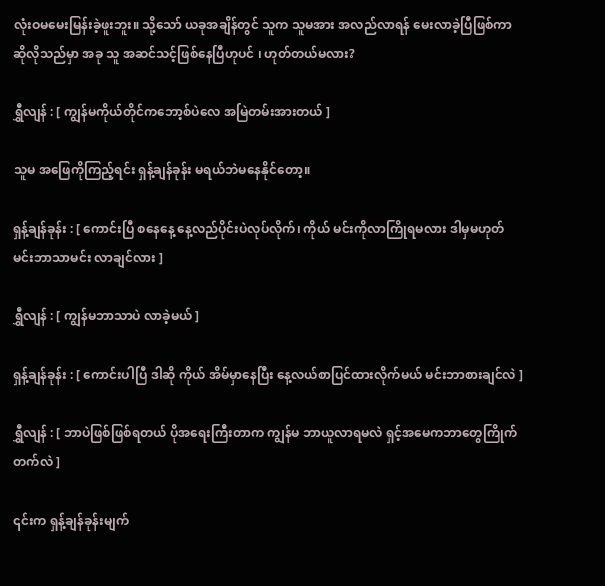လုံးဝမမေးမြန်းခဲ့ဖူးဘူး။ သို့သော် ယခုအချိန်တွင် သူက သူမအား အလည်လာရန် မေးလာခဲ့ပြီဖြစ်ကာ ဆိုလိုသည်မှာ အခု သူ အဆင်သင့်ဖြစ်နေပြီဟုပင် ၊ ဟုတ်တယ်မလား?

ရွှီလျန် : [ ကျွန်မကိုယ်တိုင်ကဘော့စ်ပဲလေ အမြဲတမ်းအားတယ် ]

သူမ အဖြေကိုကြည့်ရင်း ရှန့်ချန်ခုန်း မရယ်ဘဲမနေနိုင်တော့။

ရှန့်ချန်ခုန်း : [ ကောင်းပြီ စနေနေ့ နေ့လည်ပိုင်းပဲလုပ်လိုက်၊ ကိုယ် မင်းကိုလာကြိုရမလား ဒါမှမဟုတ် မင်းဘာသာမင်း လာချင်လား ]

ရွှီလျန် : [ ကျွန်မဘာသာပဲ လာခဲ့မယ် ]

ရှန့်ချန်ခုန်း : [ ကောင်းပါပြီ ဒါဆို ကိုယ် အိမ်မှာနေပြီး နေ့လယ်စာပြင်ထားလိုက်မယ် မင်းဘာစားချင်လဲ ]

ရွှီလျန် : [ ဘာပဲဖြစ်ဖြစ်ရတယ် ပိုအရေးကြီးတာက ကျွန်မ ဘာယူလာရမလဲ ရှင့်အမေကဘာတွေကြိုက်တက်လဲ ]

၎င်းက ရှန့်ချန်ခုန်းမျက်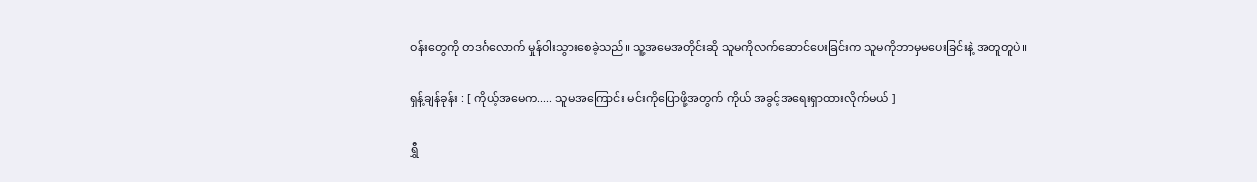ဝန်းတွေကို တဒင်္ဂလောက် မှုန်ဝါးသွားစေခဲ့သည်။ သူ့အမေအတိုင်းဆို သူမကိုလက်ဆောင်ပေးခြင်းက သူမကိုဘာမှမပေးခြင်းနဲ့ အတူတူပဲ။

ရှန့်ချန်ခုန်း : [ ကိုယ့်အမေက..... သူမအကြောင်း မင်းကိုပြောဖို့အတွက် ကိုယ် အခွင့်အရေးရှာထားလိုက်မယ် ]

ရွှီ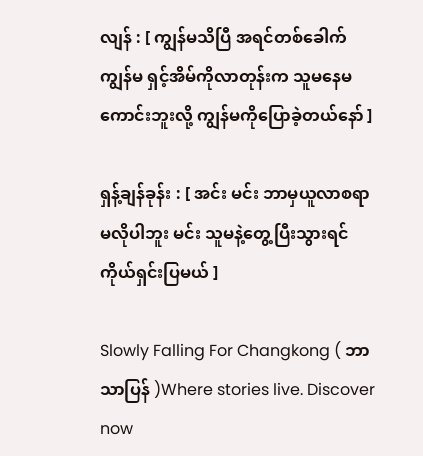လျန် : [ ကျွန်မသိပြီ အရင်တစ်ခေါက် ကျွန်မ ရှင့်အိမ်ကိုလာတုန်းက သူမနေမကောင်းဘူးလို့ ကျွန်မကိုပြောခဲ့တယ်နော် ]

ရှန့်ချန်ခုန်း : [ အင်း မင်း ဘာမှယူလာစရာမလိုပါဘူး မင်း သူမနဲ့တွေ့ပြီးသွားရင် ကိုယ်ရှင်းပြမယ် ]

Slowly Falling For Changkong ( ဘာသာပြန် )Where stories live. Discover now